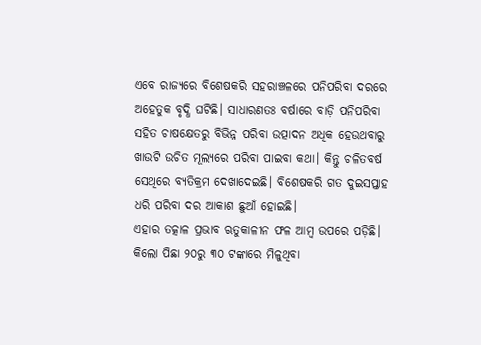ଏବେ ରାଜ୍ୟରେ ବିଶେଷକରି ସହରାଞ୍ଚଳରେ ପନିପରିବା ଦରରେ ଅହେତୁକ ବୃଦ୍ଧି ଘଟିଛି। ସାଧାରଣତଃ ବର୍ଷାରେ ବାଡ଼ି ପନିପରିବା ସହିତ ଚାଷକ୍ଷେତରୁ ବିଭିନ୍ନ ପରିବା ଉତ୍ପାଦନ ଅଧିକ ହେଉଥବାରୁ ଖାଉଟି ଉଚିତ ମୂଲ୍ୟରେ ପରିବା ପାଇବା କଥା। କିନ୍ତୁ ଚଳିତବର୍ଷ ସେଥିରେ ବ୍ୟତିକ୍ରମ ଦେଖାଦେଇଛି। ବିଶେଷକରି ଗତ ଦୁଇସପ୍ତାହ ଧରି ପରିବା ଦର ଆକାଶ ଛୁଆଁ ହୋଇଛି।
ଏହାର ତତ୍କାଳ ପ୍ରଭାବ ଋତୁକାଳୀନ ଫଳ ଆମ୍ବ ଉପରେ ପଡ଼ିଛି। କିଲୋ ପିଛା ୨୦ରୁ ୩୦ ଟଙ୍କାରେ ମିଳୁଥିବା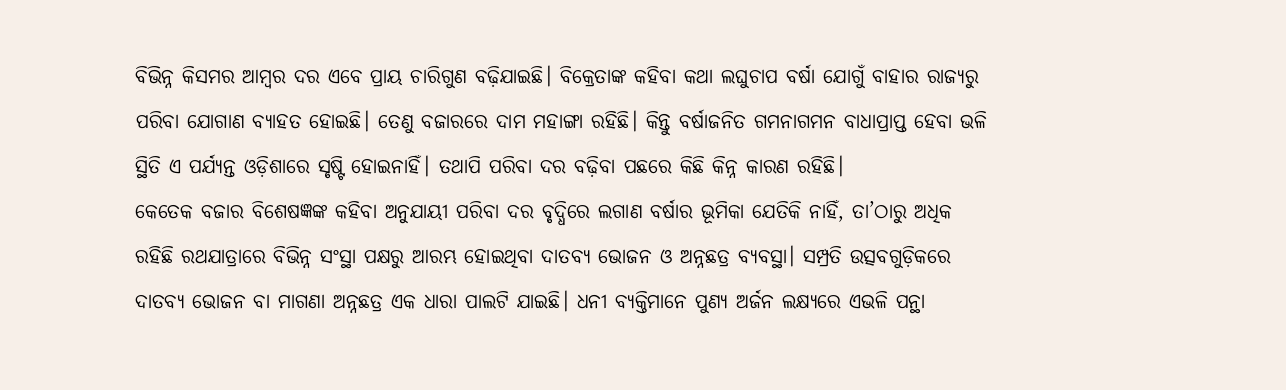ବିଭିନ୍ନ କିସମର ଆମ୍ବର ଦର ଏବେ ପ୍ରାୟ ଚାରିଗୁଣ ବଢ଼ିଯାଇଛି। ବିକ୍ରେତାଙ୍କ କହିବା କଥା ଲଘୁଚାପ ବର୍ଷା ଯୋଗୁଁ ବାହାର ରାଜ୍ୟରୁ ପରିବା ଯୋଗାଣ ବ୍ୟାହତ ହୋଇଛି। ତେଣୁ ବଜାରରେ ଦାମ ମହାଙ୍ଗା ରହିଛି। କିନ୍ତୁ ବର୍ଷାଜନିତ ଗମନାଗମନ ବାଧାପ୍ରାପ୍ତ ହେବା ଭଳି ସ୍ଥିତି ଏ ପର୍ଯ୍ୟନ୍ତ ଓଡ଼ିଶାରେ ସୃଷ୍ଟି ହୋଇନାହିଁ। ତଥାପି ପରିବା ଦର ବଢ଼ିବା ପଛରେ କିଛି କିନ୍ନ କାରଣ ରହିଛି।
କେତେକ ବଜାର ବିଶେଷଜ୍ଞଙ୍କ କହିବା ଅନୁଯାୟୀ ପରିବା ଦର ବୃଦ୍ଧିରେ ଲଗାଣ ବର୍ଷାର ଭୂମିକା ଯେତିକି ନାହିଁ, ତା’ଠାରୁ ଅଧିକ ରହିଛି ରଥଯାତ୍ରାରେ ବିଭିନ୍ନ ସଂସ୍ଥା ପକ୍ଷରୁ ଆରମ୍ଭ ହୋଇଥିବା ଦାତବ୍ୟ ଭୋଜନ ଓ ଅନ୍ନଛତ୍ର ବ୍ୟବସ୍ଥା। ସମ୍ପ୍ରତି ଉତ୍ସବଗୁଡ଼ିକରେ ଦାତବ୍ୟ ଭୋଜନ ବା ମାଗଣା ଅନ୍ନଛତ୍ର ଏକ ଧାରା ପାଲଟି ଯାଇଛି। ଧନୀ ବ୍ୟକ୍ତିମାନେ ପୁଣ୍ୟ ଅର୍ଜନ ଲକ୍ଷ୍ୟରେ ଏଭଳି ପନ୍ଥା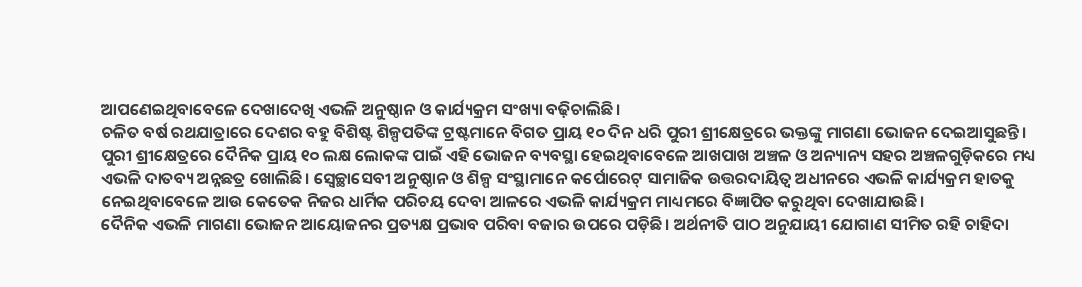ଆପଣେଇଥିବାବେଳେ ଦେଖାଦେଖି ଏଭଳି ଅନୁଷ୍ଠାନ ଓ କାର୍ଯ୍ୟକ୍ରମ ସଂଖ୍ୟା ବଢ଼ିଚାଲିଛି।
ଚଳିତ ବର୍ଷ ରଥଯାତ୍ରାରେ ଦେଶର ବହୁ ବିଶିଷ୍ଟ ଶିଳ୍ପପତିଙ୍କ ଟ୍ରଷ୍ଟମାନେ ବିଗତ ପ୍ରାୟ ୧୦ ଦିନ ଧରି ପୁରୀ ଶ୍ରୀକ୍ଷେତ୍ରରେ ଭକ୍ତଙ୍କୁ ମାଗଣା ଭୋଜନ ଦେଇଆସୁଛନ୍ତି। ପୁରୀ ଶ୍ରୀକ୍ଷେତ୍ରରେ ଦୈନିକ ପ୍ରାୟ ୧୦ ଲକ୍ଷ ଲୋକଙ୍କ ପାଇଁ ଏହି ଭୋଜନ ବ୍ୟବସ୍ଥା ହେଇଥିବାବେଳେ ଆଖପାଖ ଅଞ୍ଚଳ ଓ ଅନ୍ୟାନ୍ୟ ସହର ଅଞ୍ଚଳଗୁଡ଼ିକରେ ମଧ୍ୟ ଏଭଳି ଦାତବ୍ୟ ଅନ୍ନଛତ୍ର ଖୋଲିଛି। ସ୍ୱେଚ୍ଛାସେବୀ ଅନୁଷ୍ଠାନ ଓ ଶିଳ୍ପ ସଂସ୍ଥାମାନେ କର୍ପୋରେଟ୍ ସାମାଜିକ ଉତ୍ତରଦାୟିତ୍ୱ ଅଧୀନରେ ଏଭଳି କାର୍ଯ୍ୟକ୍ରମ ହାତକୁ ନେଇଥିବାବେଳେ ଆଉ କେତେକ ନିଜର ଧାର୍ମିକ ପରିଚୟ ଦେବା ଆଳରେ ଏଭଳି କାର୍ଯ୍ୟକ୍ରମ ମାଧ୍ୟମରେ ବିଜ୍ଞାପିତ କରୁଥିବା ଦେଖାଯାଉଛି।
ଦୈନିକ ଏଭଳି ମାଗଣା ଭୋଜନ ଆୟୋଜନର ପ୍ରତ୍ୟକ୍ଷ ପ୍ରଭାବ ପରିବା ବଜାର ଉପରେ ପଡ଼ିଛି। ଅର୍ଥନୀତି ପାଠ ଅନୁଯାୟୀ ଯୋଗାଣ ସୀମିତ ରହି ଚାହିଦା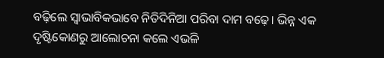ବଢ଼ିଲେ ସ୍ୱାଭାବିକଭାବେ ନିତିଦିନିଆ ପରିବା ଦାମ ବଢ଼େ। ଭିନ୍ନ ଏକ ଦୃଷ୍ଟିକୋଣରୁ ଆଲୋଚନା କଲେ ଏଭଳି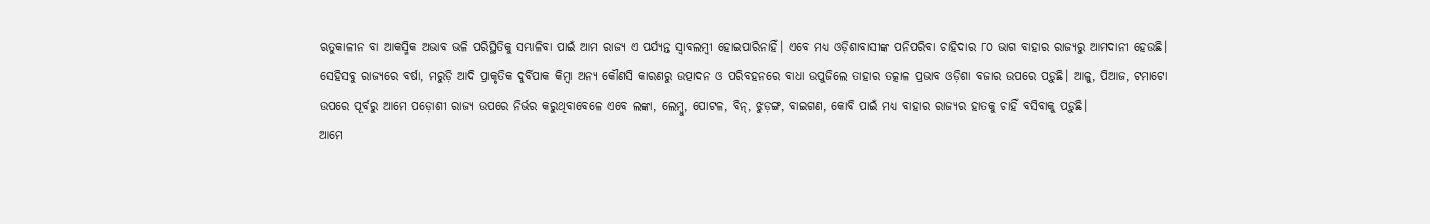ଋତୁକାଳୀନ ବା ଆକସ୍ମିକ ଅଭାବ ଭଳି ପରିସ୍ଥିତିକୁ ସମ୍ଭାଳିବା ପାଇଁ ଆମ ରାଜ୍ୟ ଏ ପର୍ଯ୍ୟନ୍ତ ସ୍ଵାବଲମ୍ବୀ ହୋଇପାରିନାହିଁ। ଏବେ ମଧ୍ୟ ଓଡ଼ିଶାବାସୀଙ୍କ ପନିପରିବା ଚାହିଦାର ୮୦ ଭାଗ ବାହାର ରାଜ୍ୟରୁ ଆମଦାନୀ ହେଉଛି।
ସେହିସବୁ ରାଜ୍ୟରେ ବର୍ଷା, ମରୁଡ଼ି ଆଦି ପ୍ରାକୃତିକ ଦୁର୍ବିପାକ କିମ୍ବା ଅନ୍ୟ କୌଣସି କାରଣରୁ ଉତ୍ପାଦନ ଓ ପରିବହନରେ ବାଧା ଉପୁଜିଲେ ତାହାର ତତ୍କାଳ ପ୍ରଭାବ ଓଡ଼ିଶା ବଜାର ଉପରେ ପଡ଼ୁଛି। ଆଳୁ, ପିଆଜ, ଟମାଟୋ ଉପରେ ପୂର୍ବରୁ ଆମେ ପଡ଼ୋଶୀ ରାଜ୍ୟ ଉପରେ ନିର୍ଭର କରୁଥିବାବେଳେ ଏବେ ଲଙ୍କା, ଲେମ୍ବୁ, ପୋଟଳ, ବିନ୍, ଝୁଡ଼ଙ୍ଗ, ବାଇଗଣ, କୋବି ପାଇଁ ମଧ୍ୟ ବାହାର ରାଜ୍ୟର ହାତକୁ ଚାହିଁ ବସିବାକୁ ପଡ଼ୁଛି।
ଆମେ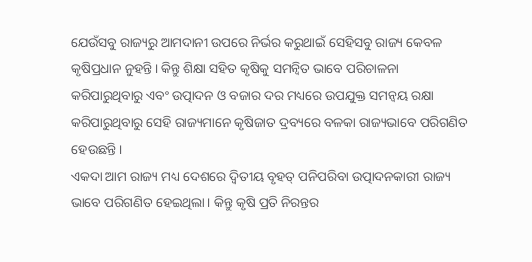ଯେଉଁସବୁ ରାଜ୍ୟରୁ ଆମଦାନୀ ଉପରେ ନିର୍ଭର କରୁଥାଇଁ ସେହିସବୁ ରାଜ୍ୟ କେବଳ କୃଷିପ୍ରଧାନ ନୁହନ୍ତି। କିନ୍ତୁ ଶିକ୍ଷା ସହିତ କୃଷିକୁ ସମନ୍ୱିତ ଭାବେ ପରିଚାଳନା କରିପାରୁଥିବାରୁ ଏବଂ ଉତ୍ପାଦନ ଓ ବଜାର ଦର ମଧ୍ୟରେ ଉପଯୁକ୍ତ ସମନ୍ଵୟ ରକ୍ଷା କରିପାରୁଥିବାରୁ ସେହି ରାଜ୍ୟମାନେ କୃଷିଜାତ ଦ୍ରବ୍ୟରେ ବଳକା ରାଜ୍ୟଭାବେ ପରିଗଣିତ ହେଉଛନ୍ତି।
ଏକଦା ଆମ ରାଜ୍ୟ ମଧ୍ୟ ଦେଶରେ ଦ୍ୱିତୀୟ ବୃହତ୍ ପନିପରିବା ଉତ୍ପାଦନକାରୀ ରାଜ୍ୟ ଭାବେ ପରିଗଣିତ ହେଇଥିଲା। କିନ୍ତୁ କୃଷି ପ୍ରତି ନିରନ୍ତର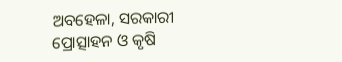ଅବହେଳା, ସରକାରୀ ପ୍ରୋତ୍ସାହନ ଓ କୃଷି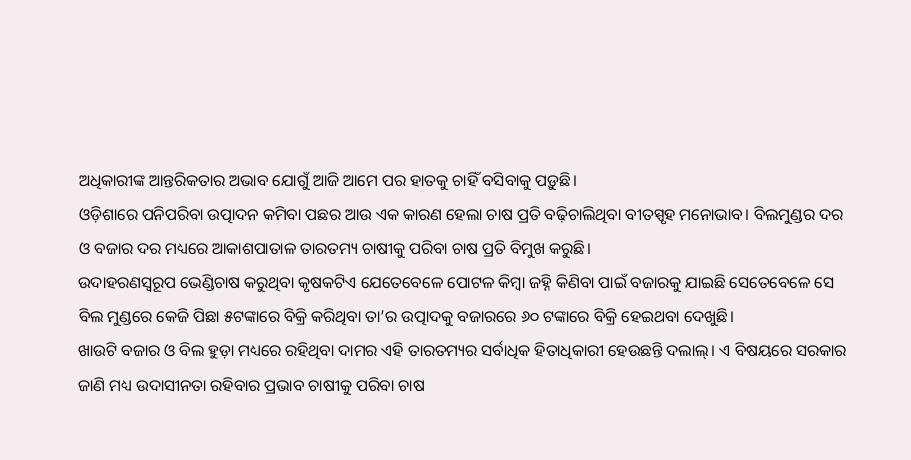ଅଧିକାରୀଙ୍କ ଆନ୍ତରିକତାର ଅଭାବ ଯୋଗୁଁ ଆଜି ଆମେ ପର ହାତକୁ ଚାହିଁ ବସିବାକୁ ପଡ଼ୁଛି।
ଓଡ଼ିଶାରେ ପନିପରିବା ଉତ୍ପାଦନ କମିବା ପଛର ଆଉ ଏକ କାରଣ ହେଲା ଚାଷ ପ୍ରତି ବଢ଼ିଚାଲିଥିବା ବୀତସ୍ପୃହ ମନୋଭାବ। ବିଲମୁଣ୍ଡର ଦର ଓ ବଜାର ଦର ମଧ୍ୟରେ ଆକାଶପାତାଳ ତାରତମ୍ୟ ଚାଷୀକୁ ପରିବା ଚାଷ ପ୍ରତି ବିମୁଖ କରୁଛି।
ଉଦାହରଣସ୍ଵରୂପ ଭେଣ୍ଡିଚାଷ କରୁଥିବା କୃଷକଟିଏ ଯେତେବେଳେ ପୋଟଳ କିମ୍ବା ଜହ୍ନି କିଣିବା ପାଇଁ ବଜାରକୁ ଯାଇଛି ସେତେବେଳେ ସେ ବିଲ ମୁଣ୍ଡରେ କେଜି ପିଛା ୫ଟଙ୍କାରେ ବିକ୍ରି କରିଥିବା ତା’ର ଉତ୍ପାଦକୁ ବଜାରରେ ୬୦ ଟଙ୍କାରେ ବିକ୍ରି ହେଇଥବା ଦେଖୁଛି।
ଖାଉଟି ବଜାର ଓ ବିଲ ହୁଡ଼ା ମଧ୍ୟରେ ରହିଥିବା ଦାମର ଏହି ତାରତମ୍ୟର ସର୍ବାଧିକ ହିତାଧିକାରୀ ହେଉଛନ୍ତି ଦଲାଲ୍। ଏ ବିଷୟରେ ସରକାର ଜାଣି ମଧ୍ୟ ଉଦାସୀନତା ରହିବାର ପ୍ରଭାବ ଚାଷୀକୁ ପରିବା ଚାଷ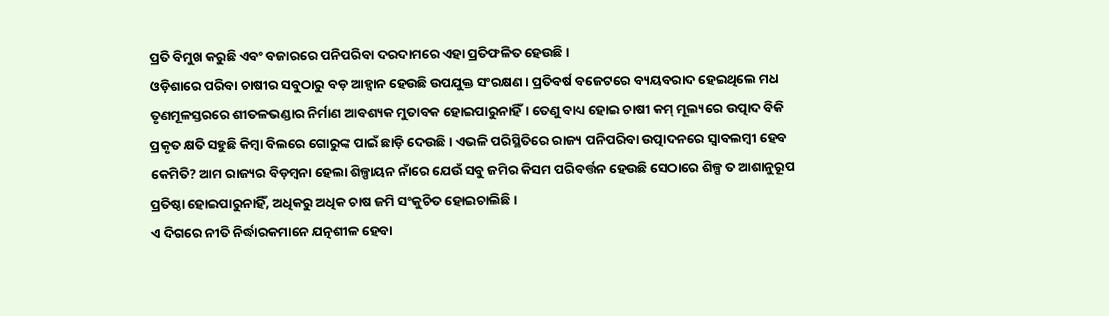ପ୍ରତି ବିମୁଖ କରୁଛି ଏବଂ ବଜାରରେ ପନିପରିବା ଦରଦାମରେ ଏହା ପ୍ରତିଫଳିତ ହେଉଛି।
ଓଡ଼ିଶାରେ ପରିବା ଚାଷୀର ସବୁଠାରୁ ବଡ଼ ଆହ୍ୱାନ ହେଉଛି ଉପଯୁକ୍ତ ସଂରକ୍ଷଣ। ପ୍ରତିବର୍ଷ ବଜେଟରେ ବ୍ୟୟବରାଦ ହେଇଥିଲେ ମଧ ତୃଣମୂଳସ୍ତରରେ ଶୀତଳଭଣ୍ଡାର ନିର୍ମାଣ ଆବଶ୍ୟକ ମୁତାବକ ହୋଇପାରୁନାହିଁ। ତେଣୁ ବାଧ୍ୟ ହୋଇ ଚାଷୀ କମ୍ ମୂଲ୍ୟରେ ଉତ୍ପାଦ ବିକି ପ୍ରକୃତ କ୍ଷତି ସହୁଛି କିମ୍ବା ବିଲରେ ଗୋରୁଙ୍କ ପାଇଁ ଛାଡ଼ି ଦେଉଛି। ଏଭଳି ପରିସ୍ଥିତିରେ ରାଜ୍ୟ ପନିପରିବା ଉତ୍ପାଦନରେ ସ୍ୱାବଲମ୍ବୀ ହେବ କେମିତି? ଆମ ରାଜ୍ୟର ବିଡ଼ମ୍ବନା ହେଲା ଶିଳ୍ପାୟନ ନାଁରେ ଯେଉଁ ସବୁ ଜମିର କିସମ ପରିବର୍ତ୍ତନ ହେଉଛି ସେଠାରେ ଶିଳ୍ପ ତ ଆଶାନୁରୂପ ପ୍ରତିଷ୍ଠା ହୋଇପାରୁନାହିଁ, ଅଧିକରୁ ଅଧିକ ଚାଷ ଜମି ସଂକୁଚିତ ହୋଇଚାଲିଛି।
ଏ ଦିଗରେ ନୀତି ନିର୍ଦ୍ଧାରକମାନେ ଯତ୍ନଶୀଳ ହେବା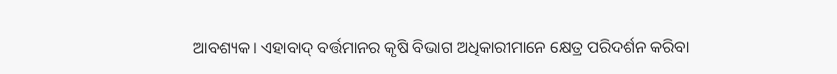ଆବଶ୍ୟକ। ଏହାବାଦ୍ ବର୍ତ୍ତମାନର କୃଷି ବିଭାଗ ଅଧିକାରୀମାନେ କ୍ଷେତ୍ର ପରିଦର୍ଶନ କରିବା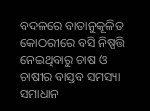ବଦଳରେ ବାତାନୁକୂଳିତ କୋଠରୀରେ ବସି ନିଷ୍ପତ୍ତି ନେଇଥିବାରୁ ଚାଷ ଓ ଚାଷୀର ବାସ୍ତବ ସମସ୍ୟା ସମାଧାନ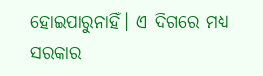ହୋଇପାରୁନାହିଁ। ଏ ଦିଗରେ ମଧ୍ୟ ସରକାର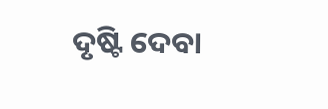ଦୃଷ୍ଟି ଦେବା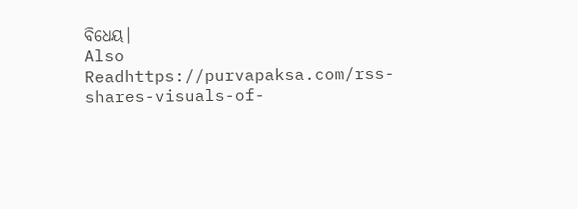ବିଧେୟ।
Also Readhttps://purvapaksa.com/rss-shares-visuals-of-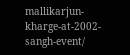mallikarjun-kharge-at-2002-sangh-event/